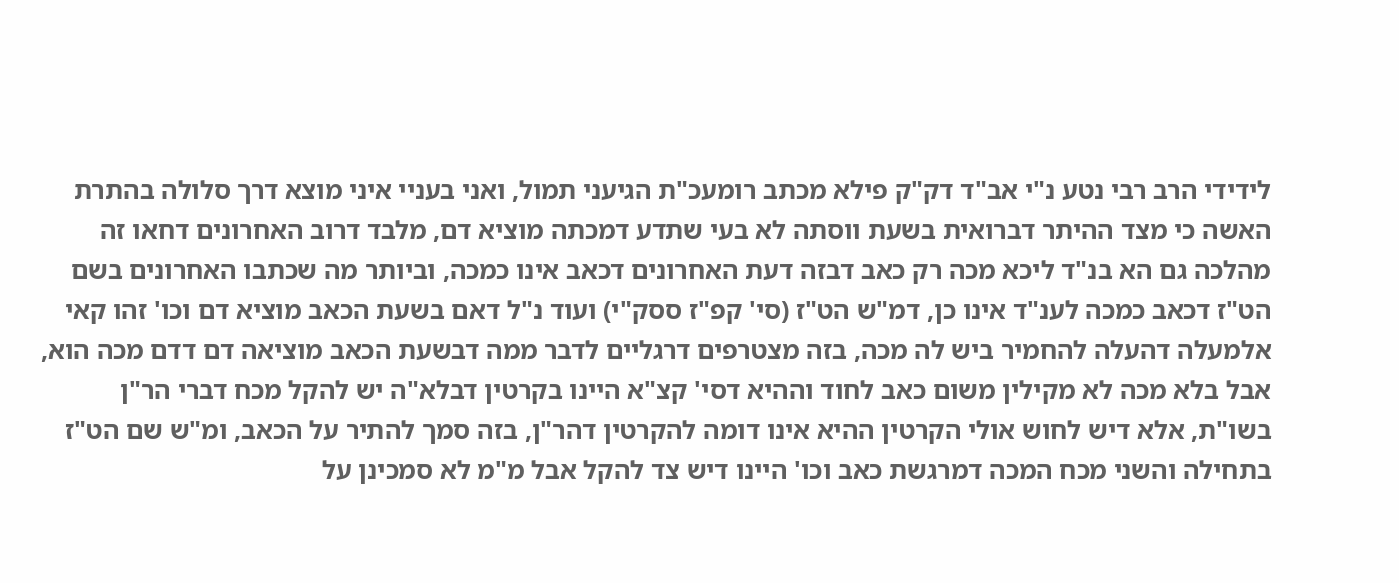לידידי הרב רבי נטע נ"י אב"ד דק"ק פילא מכתב רומעכ"ת הגיעני תמול, ואני בעניי איני מוצא דרך סלולה בהתרת האשה כי מצד ההיתר דברואית בשעת ווסתה לא בעי שתדע דמכתה מוציא דם, מלבד דרוב האחרונים דחאו זה מהלכה גם הא בנ"ד ליכא מכה רק כאב דבזה דעת האחרונים דכאב אינו כמכה, וביותר מה שכתבו האחרונים בשם הט"ז דכאב כמכה לענ"ד אינו כן, דמ"ש הט"ז (סי' קפ"ז ססק"י) ועוד נ"ל דאם בשעת הכאב מוציא דם וכו' זהו קאי אלמעלה דהעלה להחמיר ביש לה מכה, בזה מצטרפים דרגליים לדבר ממה דבשעת הכאב מוציאה דם דדם מכה הוא, אבל בלא מכה לא מקילין משום כאב לחוד וההיא דסי' קצ"א היינו בקרטין דבלא"ה יש להקל מכח דברי הר"ן בשו"ת, אלא דיש לחוש אולי הקרטין ההיא אינו דומה להקרטין דהר"ן, בזה סמך להתיר על הכאב, ומ"ש שם הט"ז בתחילה והשני מכח המכה דמרגשת כאב וכו' היינו דיש צד להקל אבל מ"מ לא סמכינן על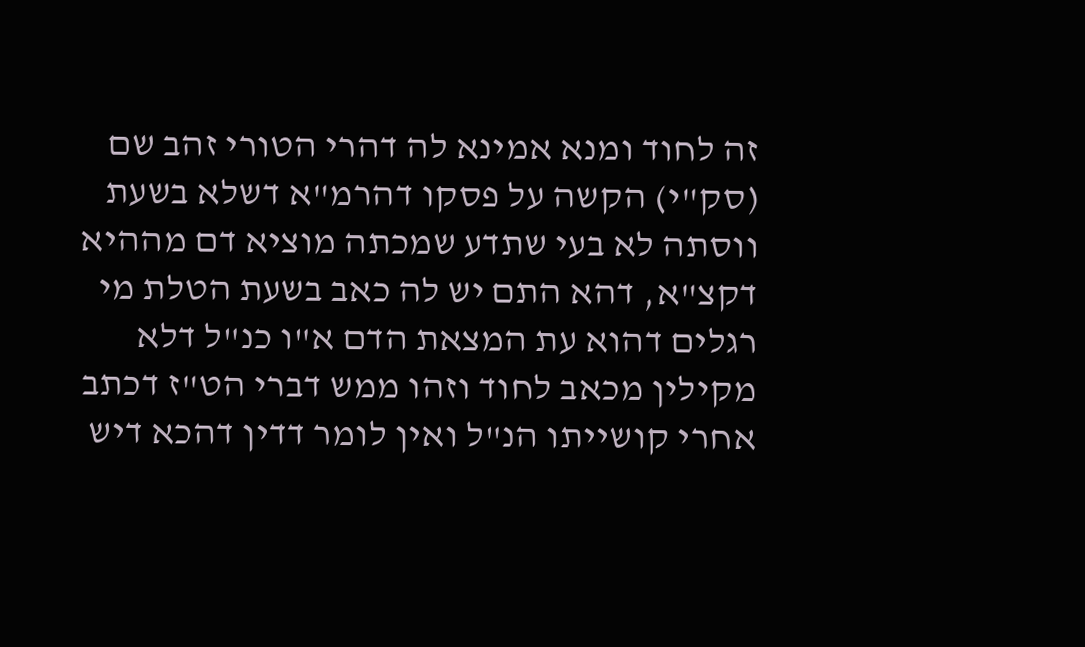זה לחוד ומנא אמינא לה דהרי הטורי זהב שם (סק"י) הקשה על פסקו דהרמ"א דשלא בשעת ווסתה לא בעי שתדע שמכתה מוציא דם מההיא דקצ"א, דהא התם יש לה כאב בשעת הטלת מי רגלים דהוא עת המצאת הדם א"ו כנ"ל דלא מקילין מכאב לחוד וזהו ממש דברי הט"ז דכתב אחרי קושייתו הנ"ל ואין לומר דדין דהכא דיש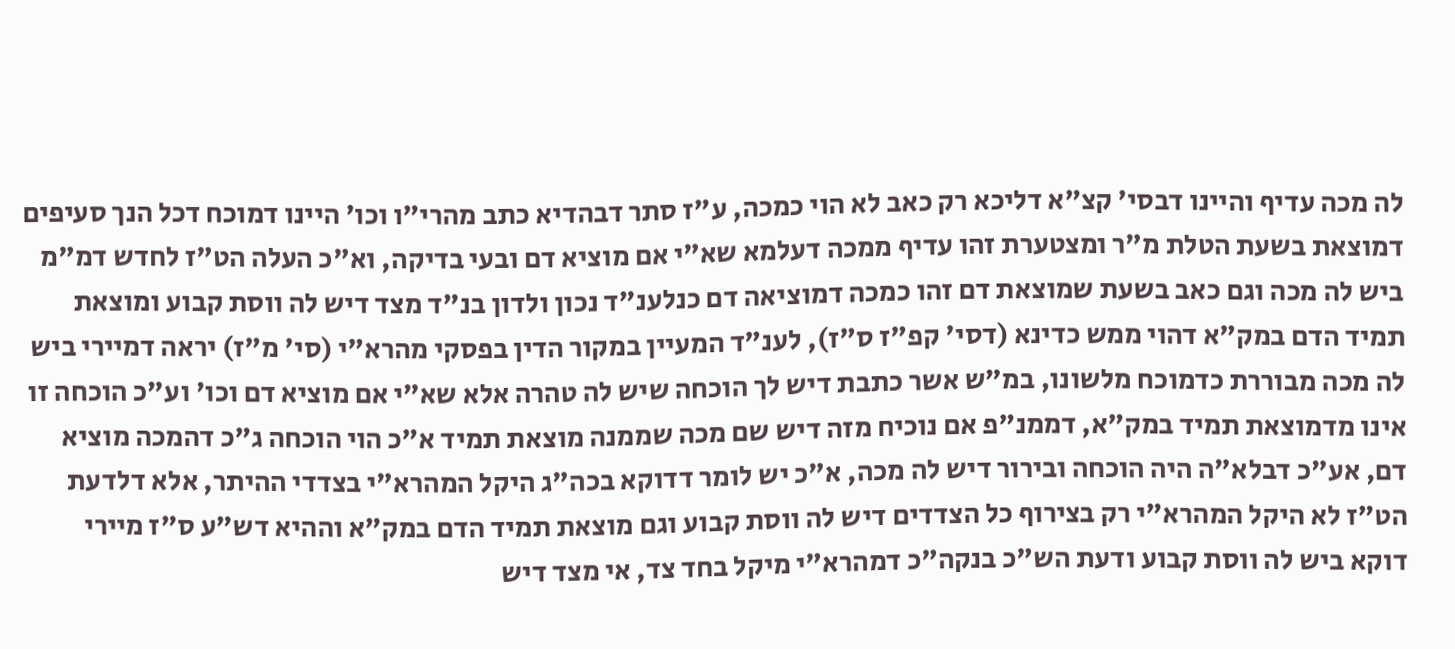לה מכה עדיף והיינו דבסי' קצ"א דליכא רק כאב לא הוי כמכה, ע"ז סתר דבהדיא כתב מהרי"ו וכו' היינו דמוכח דכל הנך סעיפים דמוצאת בשעת הטלת מ"ר ומצטערת זהו עדיף ממכה דעלמא שא"י אם מוציא דם ובעי בדיקה, וא"כ העלה הט"ז לחדש דמ"מ ביש לה מכה וגם כאב בשעת שמוצאת דם זהו כמכה דמוציאה דם כנלענ"ד נכון ולדון בנ"ד מצד דיש לה ווסת קבוע ומוצאת תמיד הדם במק"א דהוי ממש כדינא (דסי' קפ"ז ס"ז), לענ"ד המעיין במקור הדין בפסקי מהרא"י (סי' מ"ז) יראה דמיירי ביש לה מכה מבוררת כדמוכח מלשונו, במ"ש אשר כתבת דיש לך הוכחה שיש לה טהרה אלא שא"י אם מוציא דם וכו' וע"כ הוכחה זו אינו מדמוצאת תמיד במק"א, דממנ"פ אם נוכיח מזה דיש שם מכה שממנה מוצאת תמיד א"כ הוי הוכחה ג"כ דהמכה מוציא דם, אע"כ דבלא"ה היה הוכחה ובירור דיש לה מכה, א"כ יש לומר דדוקא בכה"ג היקל המהרא"י בצדדי ההיתר, אלא דלדעת הט"ז לא היקל המהרא"י רק בצירוף כל הצדדים דיש לה ווסת קבוע וגם מוצאת תמיד הדם במק"א וההיא דש"ע ס"ז מיירי דוקא ביש לה ווסת קבוע ודעת הש"כ בנקה"כ דמהרא"י מיקל בחד צד, אי מצד דיש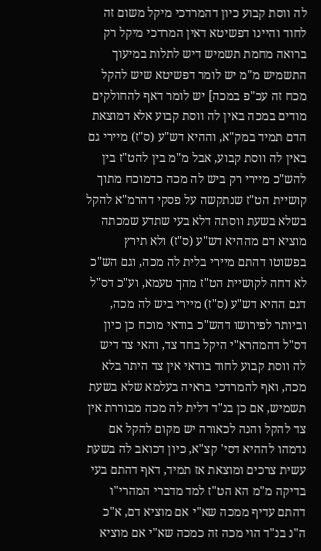לה ווסת קבוע כיון דהמרדכי מיקל משום זה לחוד והיינו דפשיטא דאין המרדכי מיקל רק ברואה מחמת תשמיש דיש לתלות במיעוך התשמיש מ"מ יש לומר דפשיטא שיש להקל מכח זה עכ"פ במכה] יש לומר דאף להחולקים מודים במכה באין לה ווסת קבוע אלא דמוצאת הדם תמיד במק"א, וההיא דש"ע (ס"ז) מיירי גם באין לה ווסת קבוע, אבל מ"מ בין להט"ז בין להש"כ מיירי רק ביש לה מכה כדמוכח מתוך קושיית הט"ז שנתקשה על פסקי דהרמ"א להקל בשלא בשעת ווסתה דלא בעי שתדע שמכתה מוציא דם מההיא דש"ע (ס"ז) ולא תירץ בפשוטו דהתם מיירי בלית לה מכה, וגם הש"כ לא דחה לקושיית הט"ז מהך טעמא, וע"כ דס"ל דגם ההיא דש"ע (ס"ז) מיירי ביש לה מכה, וביותר לפירושו דהש"כ בודאי מוכח כן כיון דס"ל דהמהרא"י היקל בחד צד, והאי צד דיש לה ווסת קבוע לחוד בודאי אין צד היתר בלא מכה, ואף להמרדכי בראיה בעלמא שלא בשעת תשמיש, אם כן בנ"ד דלית לה מכה מבוררת אין צד להקל והנה לכאורה יש מקום להקל אם נדמהו לההיא דסי' קצ"א, כיון דכואב לה בשעת עשית צרכים ומוצאת אז תמיד, דאף דהתם בעי בדיקה מ"מ הא הט"ז למד מדברי המהרי"ו דהתם עדיף ממכה שא"י אם מוציא דם, א"כ ה"נ בנ"ד הוי מכה זה כמכה שא"י אם מוציא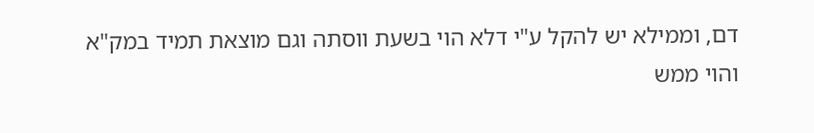דם, וממילא יש להקל ע"י דלא הוי בשעת ווסתה וגם מוצאת תמיד במק"א והוי ממש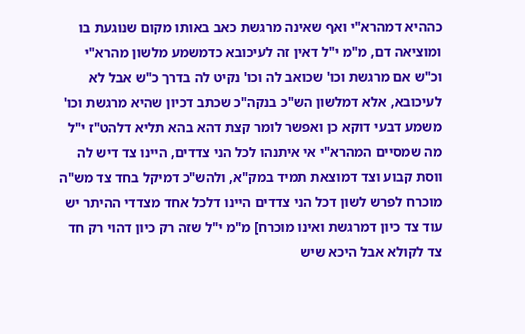כההיא דמהרא"י ואף שאינה מרגשת כאב באותו מקום שנוגעת בו ומוציאה דם, מ"מ י"ל דאין זה לעיכובא כדמשמע מלשון מהרא"י וכ"ש אם מרגשת וכו' שכואב לה וכו' נקיט לה בדרך כ"ש אבל לא לעיכובא, אלא דמלשון הש"כ בנקה"כ שכתב דכיון שהיא מרגשת וכו' משמע דבעי דוקא כן ואפשר לומר קצת דהא בהא תליא דלהט"ז י"ל מה שמסיים המהרא"י אי איתנהו לכל הני צדדים, היינו צד דיש לה ווסת קבוע וצד דמוצאת תמיד במק"א, ולהש"כ דמיקל בחד צד מש"ה מוכרח לפרש לשון דכל הני צדדים היינו דלכל אחד מצדדי ההיתר יש עוד צד כיון דמרגשת ואינו מוכרח] מ"מ י"ל שזה רק כיון דהוי רק חד צד לקולא אבל היכא שיש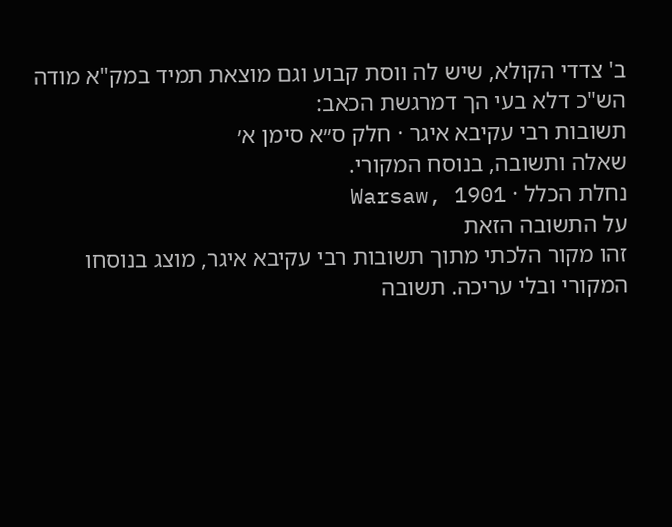ב' צדדי הקולא, שיש לה ווסת קבוע וגם מוצאת תמיד במק"א מודה הש"כ דלא בעי הך דמרגשת הכאב:
תשובות רבי עקיבא איגר · חלק ס״א סימן א׳
שאלה ותשובה, בנוסח המקורי.
נחלת הכלל · Warsaw, 1901
על התשובה הזאת
זהו מקור הלכתי מתוך תשובות רבי עקיבא איגר, מוצג בנוסחו המקורי ובלי עריכה. תשובה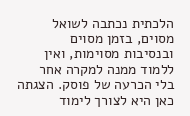הלכתית נכתבה לשואל מסוים, בזמן מסוים ובנסיבות מסוימות, ואין ללמוד ממנה למקרה אחר בלי הכרעה של פוסק. הצגתה כאן היא לצורך לימוד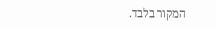המקור בלבד.